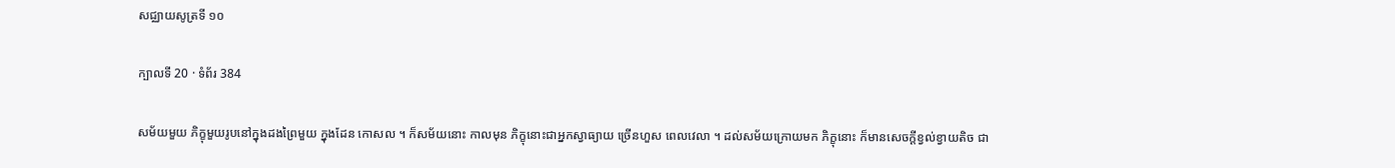សជ្ឈាយសូត្រទី ១០

ក្បាលទី 20 · ទំព័រ 384

សម័យមួយ ភិក្ខុមួយរូបនៅក្នុងដងព្រៃមួយ ក្នុងដែន កោសល ។ ក៏សម័យនោះ កាលមុន ភិក្ខុនោះជាអ្នកស្វាធ្យាយ ច្រើនហួស ពេលវេលា ។ ដល់សម័យក្រោយមក ភិក្ខុនោះ ក៏មានសេចក្តីខ្វល់ខ្វាយតិច ជា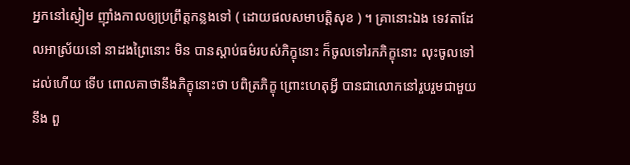អ្នកនៅស្ងៀម ញ៉ាំងកាលឲ្យប្រព្រឹត្តកន្លងទៅ ( ដោយផលសមាបត្តិសុខ ) ។ គ្រានោះឯង ទេវតាដែលអាស្រ័យនៅ នាដងព្រៃនោះ មិន បានស្តាប់ធម៌របស់ភិក្ខុនោះ ក៏ចូលទៅរកភិក្ខុនោះ លុះចូលទៅដល់ហើយ ទើប ពោលគាថានឹងភិក្ខុនោះថា បពិត្រភិក្ខុ ព្រោះហេតុអ្វី បានជាលោកនៅរួបរួមជាមួយនឹង ពួ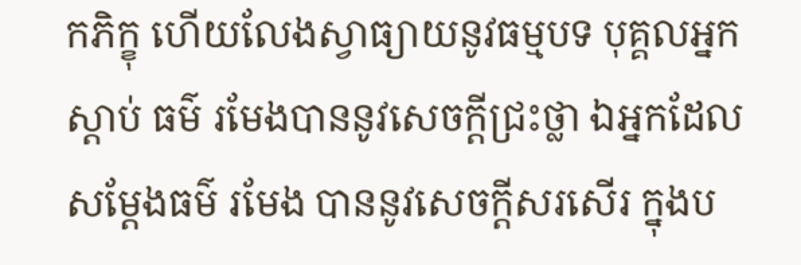កភិក្ខុ ហើយលែងស្វាធ្យាយនូវធម្មបទ បុគ្គលអ្នកស្តាប់ ធម៌ រមែងបាននូវសេចក្តីជ្រះថ្លា ឯអ្នកដែលសម្តែងធម៌ រមែង បាននូវសេចក្តីសរសើរ ក្នុងប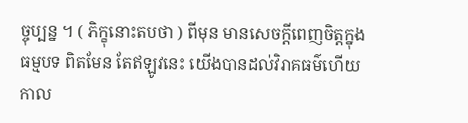ច្ចុប្បន្ន ។ ( ភិក្ខុនោះតបថា ) ពីមុន មានសេចក្តីពេញចិត្តក្នុង ធម្មបទ ពិតមែន តែឥឡូវនេះ យើងបានដល់វិរាគធម៌ហើយ កាល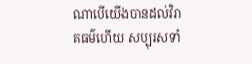ណាបើយើងបានដល់វិរាគធម៌ហើយ សប្បុរសទាំ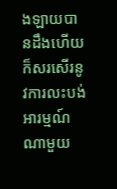ងឡាយបានដឹងហើយ ក៏សរសើរនូវការលះបង់អារម្មណ៍ណាមួយ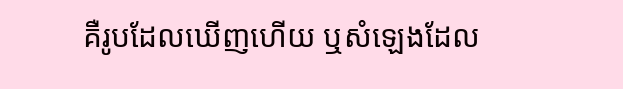គឺរូបដែលឃើញហើយ ឬសំឡេងដែល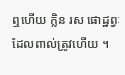ឮហើយ ក្លិន រស ផោដ្ឋព្វៈដែលពាល់ត្រូវហើយ ។